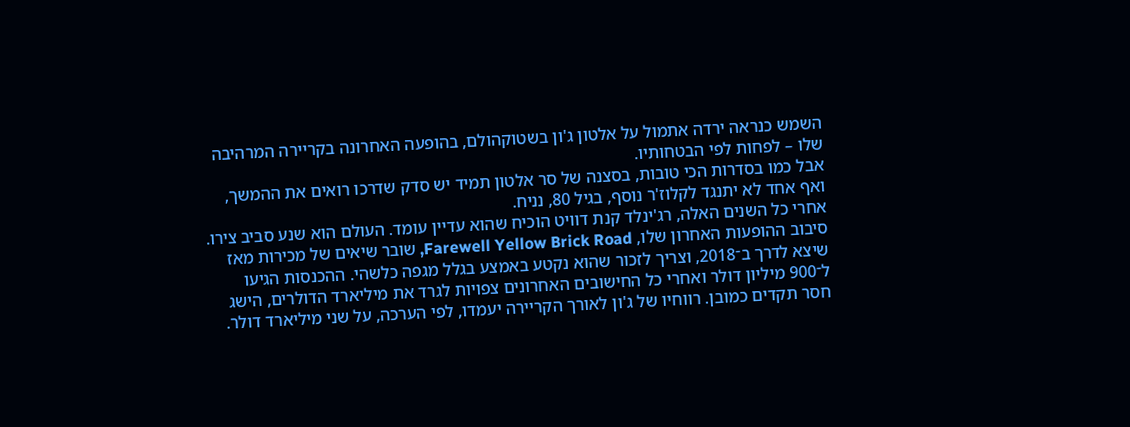השמש כנראה ירדה אתמול על אלטון ג'ון בשטוקהולם, בהופעה האחרונה בקריירה המרהיבה שלו – לפחות לפי הבטחותיו.
אבל כמו בסדרות הכי טובות, בסצנה של סר אלטון תמיד יש סדק שדרכו רואים את ההמשך, ואף אחד לא יתנגד לקלוז'ר נוסף, בגיל 80, נניח.
אחרי כל השנים האלה, רג'ינלד קנת דוויט הוכיח שהוא עדיין עומד. העולם הוא שנע סביב צירו. סיבוב ההופעות האחרון שלו, Farewell Yellow Brick Road, שובר שיאים של מכירות מאז שיצא לדרך ב־2018, וצריך לזכור שהוא נקטע באמצע בגלל מגפה כלשהי. ההכנסות הגיעו ל־900 מיליון דולר ואחרי כל החישובים האחרונים צפויות לגרד את מיליארד הדולרים, הישג חסר תקדים כמובן. רווחיו של ג'ון לאורך הקריירה יעמדו, לפי הערכה, על שני מיליארד דולר.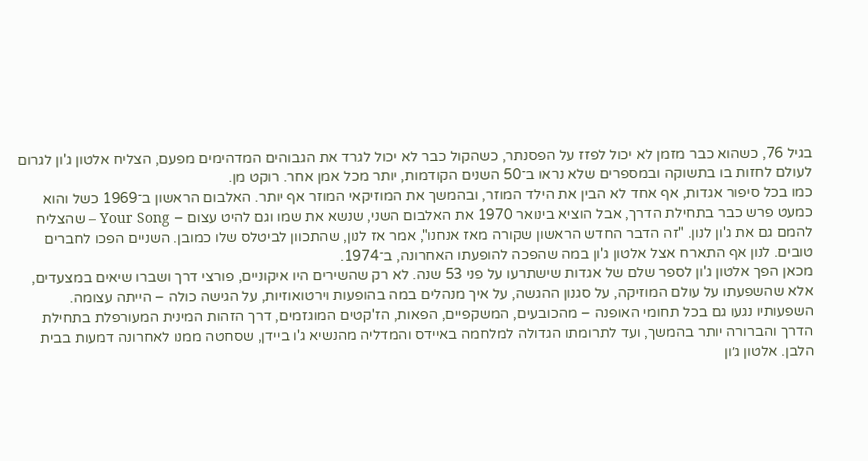בגיל 76, כשהוא כבר מזמן לא יכול לפזז על הפסנתר, כשהקול כבר לא יכול לגרד את הגבוהים המדהימים מפעם, הצליח אלטון ג'ון לגרום לעולם לחזות בו בתשוקה ובמספרים שלא נראו ב־50 השנים הקודמות, יותר מכל אמן אחר. רוקט מן.
כמו בכל סיפור אגדות, אף אחד לא הבין את הילד המוזר, ובהמשך את המוזיקאי המוזר אף יותר. האלבום הראשון ב־1969 כשל והוא כמעט פרש כבר בתחילת הדרך, אבל הוציא בינואר 1970 את האלבום השני, שנשא את שמו וגם להיט עצום – Your Song – שהצליח להמם גם את ג'ון לנון. "זה הדבר החדש הראשון שקורה מאז אנחנו", אמר אז לנון, שהתכוון לביטלס שלו כמובן. השניים הפכו לחברים טובים. לנון אף התארח אצל אלטון ג'ון במה שהפכה להופעתו האחרונה, ב־1974.
מכאן הפך אלטון ג'ון לספר שלם של אגדות שישתרעו על פני 53 שנה. לא רק שהשירים היו איקוניים, פורצי דרך ושברו שיאים במצעדים, אלא שהשפעתו על עולם המוזיקה, על סגנון ההגשה, על איך מנהלים במה בהופעות וירטואוזיות, על הגישה כולה – הייתה עצומה.
השפעותיו נגעו גם בכל תחומי האופנה – מהכובעים, המשקפיים, הפאות, הז'קטים המוגזמים, דרך הזהות המינית המעורפלת בתחילת הדרך והברורה יותר בהמשך, ועד לתרומתו הגדולה למלחמה באיידס והמדליה מהנשיא ג'ו ביידן, שסחטה ממנו לאחרונה דמעות בבית הלבן. אלטון ג׳ון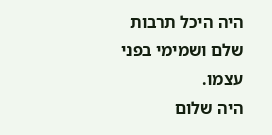היה היכל תרבות שלם ושמימי בפני עצמו.
היה שלום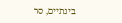בינתיים, סר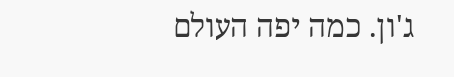ג'ון. כמה יפה העולם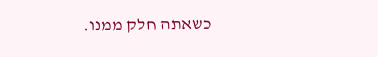כשאתה חלק ממנו.